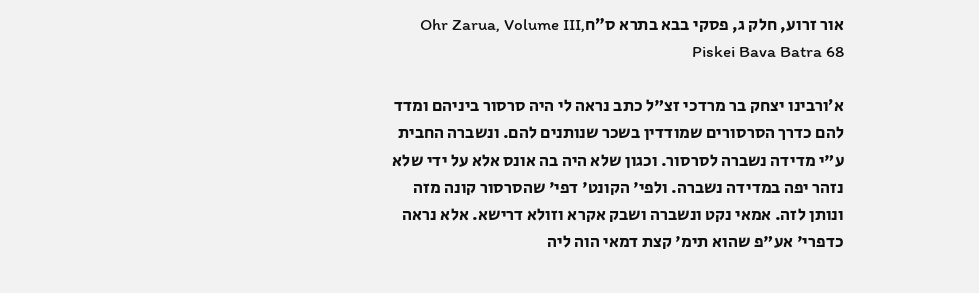אור זרוע, חלק ג, פסקי בבא בתרא ס״חOhr Zarua, Volume III, Piskei Bava Batra 68

א׳ורבינו יצחק בר מרדכי זצ"ל כתב נראה לי היה סרסור ביניהם ומדד להם כדרך הסרסורים שמודדין בשכר שנותנים להם. ונשברה החבית ע"י מדידה נשברה לסרסור. וכגון שלא היה בה אונס אלא על ידי שלא נזהר יפה במדידה נשברה. ולפי' הקונט' דפי' שהסרסור קונה מזה ונותן לזה. אמאי נקט ונשברה ושבק אקרא וזולא דרישא. אלא נראה כדפרי' אע"פ שהוא תימ' קצת דמאי הוה ליה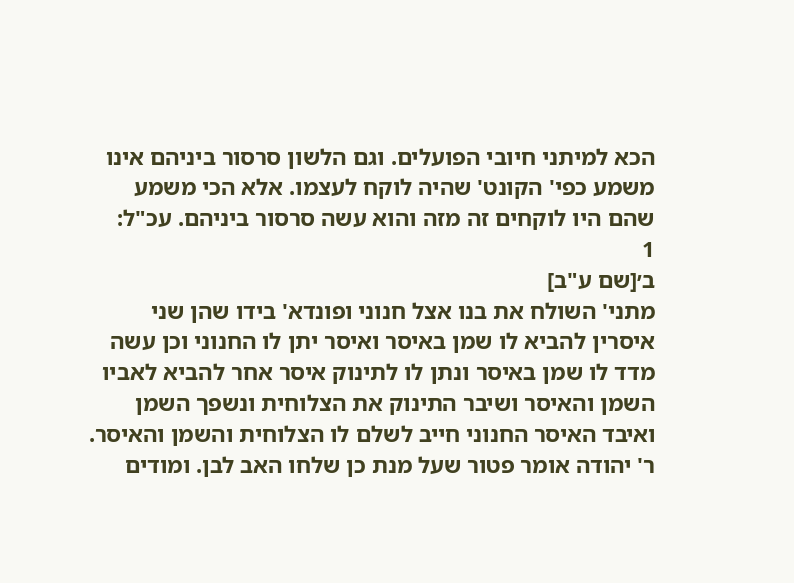הכא למיתני חיובי הפועלים. וגם הלשון סרסור ביניהם אינו משמע כפי' הקונט' שהיה לוקח לעצמו. אלא הכי משמע שהם היו לוקחים זה מזה והוא עשה סרסור ביניהם. עכ"ל:
1
ב׳[שם ע"ב]
מתני' השולח את בנו אצל חנוני ופונדא' בידו שהן שני איסרין להביא לו שמן באיסר ואיסר יתן לו החנוני וכן עשה מדד לו שמן באיסר ונתן לו לתינוק איסר אחר להביא לאביו השמן והאיסר ושיבר התינוק את הצלוחית ונשפך השמן ואיבד האיסר החנוני חייב לשלם לו הצלוחית והשמן והאיסר. ר' יהודה אומר פטור שעל מנת כן שלחו האב לבן. ומודים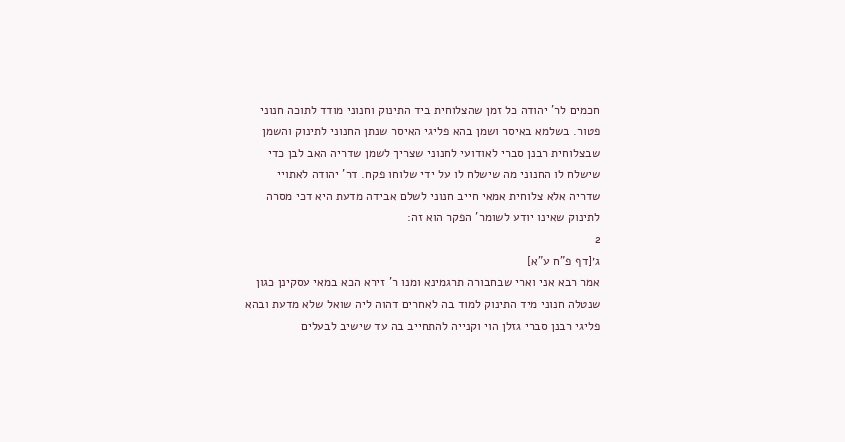חכמים לר' יהודה כל זמן שהצלוחית ביד התינוק וחנוני מודד לתוכה חנוני פטור. בשלמא באיסר ושמן בהא פליגי האיסר שנתן החנוני לתינוק והשמן שבצלוחית רבנן סברי לאודועי לחנוני שצריך לשמן שדריה האב לבן כדי שישלח לו החנוני מה שישלח לו על ידי שלוחו פקח. דר' יהודה לאתויי שדריה אלא צלוחית אמאי חייב חנוני לשלם אבידה מדעת היא דכי מסרה לתינוק שאינו יודע לשומר' הפקר הוא זה:
2
ג׳[דף פ"ח ע"א]
אמר רבא אני וארי שבחבורה תרגמינא ומנו ר' זירא הכא במאי עסקינן כגון שנטלה חנוני מיד התינוק למוד בה לאחרים דהוה ליה שואל שלא מדעת ובהא פליגי רבנן סברי גזלן הוי וקנייה להתחייב בה עד שישיב לבעלים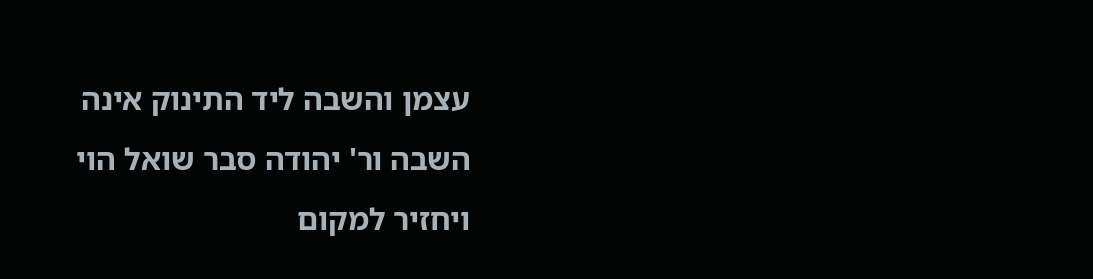עצמן והשבה ליד התינוק אינה השבה ור' יהודה סבר שואל הוי ויחזיר למקום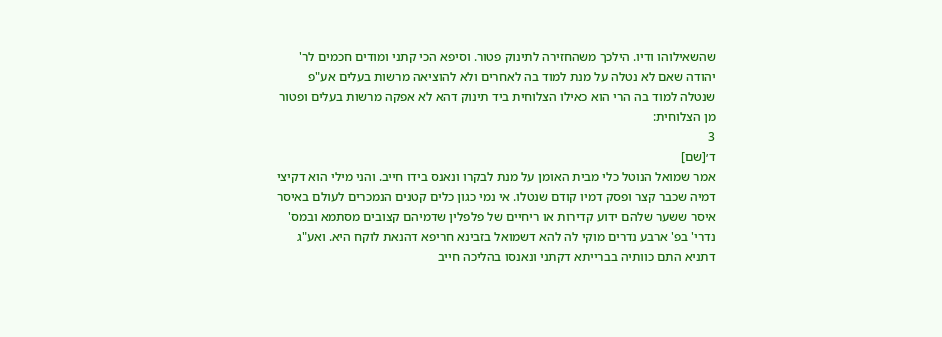שהשאילוהו ודיו. הילכך משהחזירה לתינוק פטור. וסיפא הכי קתני ומודים חכמים לר' יהודה שאם לא נטלה על מנת למוד בה לאחרים ולא להוציאה מרשות בעלים אע"פ שנטלה למוד בה הרי הוא כאילו הצלוחית ביד תינוק דהא לא אפקה מרשות בעלים ופטור מן הצלוחית:
3
ד׳[שם]
אמר שמואל הנוטל כלי מבית האומן על מנת לבקרו ונאנס בידו חייב. והני מילי הוא דקיצי דמיה שכבר קצר ופסק דמיו קודם שנטלו. אי נמי כגון כלים קטנים הנמכרים לעולם באיסר איסר ששער שלהם ידוע קדירות או ריחיים של פלפלין שדמיהם קצובים מסתמא ובמס' נדרי' בפ' ארבע נדרים מוקי לה להא דשמואל בזבינא חריפא דהנאת לוקח היא. ואע"ג דתניא התם כוותיה בברייתא דקתני ונאנסו בהליכה חייב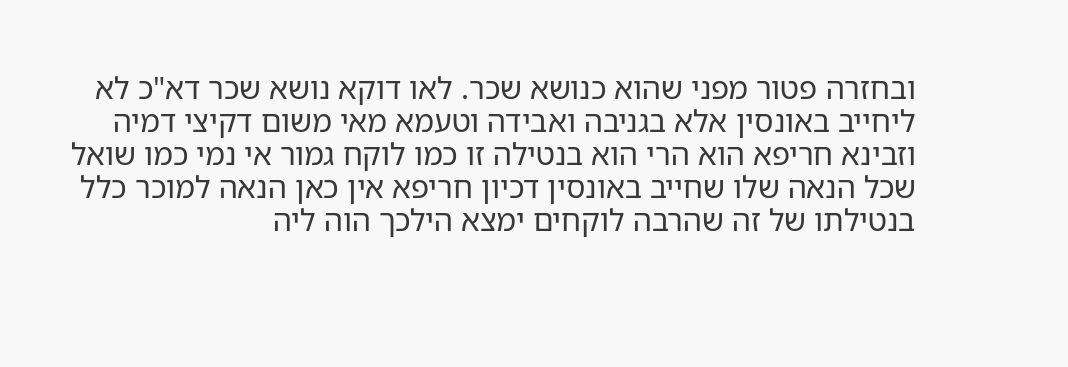ובחזרה פטור מפני שהוא כנושא שכר. לאו דוקא נושא שכר דא"כ לא ליחייב באונסין אלא בגניבה ואבידה וטעמא מאי משום דקיצי דמיה וזבינא חריפא הוא הרי הוא בנטילה זו כמו לוקח גמור אי נמי כמו שואל שכל הנאה שלו שחייב באונסין דכיון חריפא אין כאן הנאה למוכר כלל בנטילתו של זה שהרבה לוקחים ימצא הילכך הוה ליה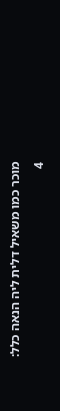מוכר כמו משאיל דלית ליה הנאה כלל:
4